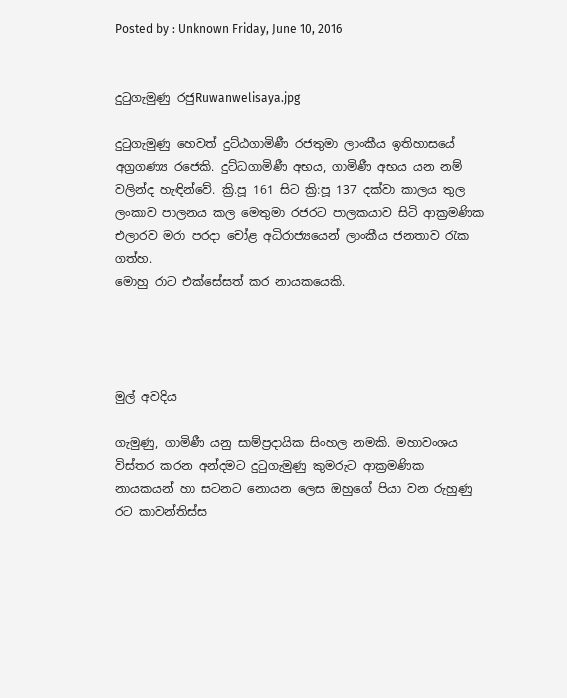Posted by : Unknown Friday, June 10, 2016


දුටුගැමුණු රජුRuwanwelisaya.jpg

දුටුගැමුණු හෙවත් දුට්ඨගාමිණී රජතුමා ලාංකීය ඉතිහාසයේ අග්‍රගණ්‍ය රජෙකි. දුට්ධගාමිණී අභය, ගාමිණී අභය යන නම් වලින්ද හැඳින්වේ. ක්‍රි.පූ 161 සිට ක්‍රි:පූ 137 දක්වා කාලය තුල ලංකාව පාලනය කල මෙතුමා රජරට පාලකයාව සිටි ආක්‍රමණික එලාරව මරා පරදා චෝළ අධිරාජ්‍යයෙන් ලාංකීය ජනතාව රැක ගත්හ.
මොහු රාට එක්සේසත් කර නායකයෙකි.




මුල් අවදිය

ගැමුණු, ගාමිණී යනු සාම්ප්‍රදායික සිංහල නමකි. මහාවංශය විස්තර කරන අන්දමට දුටුගැමුණු කුමරුට ආක්‍රමණික නායකයන් හා සටනට නොයන ලෙස ඔහුගේ පියා වන රුහුණු රට කාවන්තිස්ස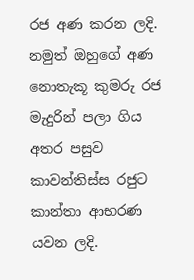රජ අණ කරන ලදි. නමුත් ඔහු‍ගේ අණ නොතැකූ කුමරු රජ මැදුරින් පලා ගිය අතර පසුව කාවන්තිස්ස රජුට කාන්තා ආභරණ යවන ලදි.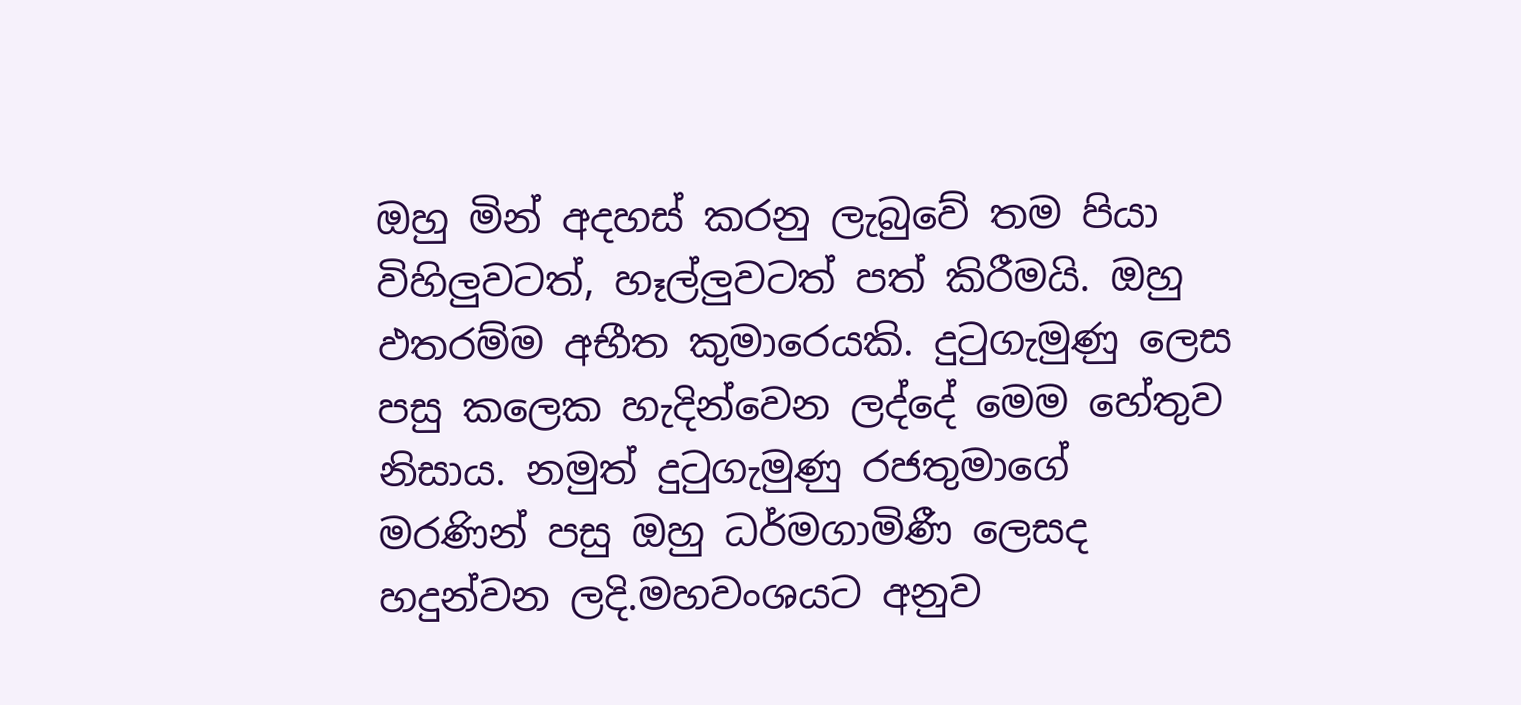ඔහු මින් අදහස් කරනු ලැබු‍වේ තම පියා විහිලුවටත්, හෑල්ලුවටත් පත් කිරීමයි. ඔහු ඵතරම්ම අභීත කුමාරෙයකි. දුටුගැමුණු ලෙස පසු කලෙක හැදින්වෙන ලද්දේ මෙම හේතුව නිසාය. නමුත් දුටුගැමුණු රජතුමාගේ මරණින් පසු ඔහු ධර්මගාමිණී ලෙසද හදුන්වන ලදි.මහවංශයට අනුව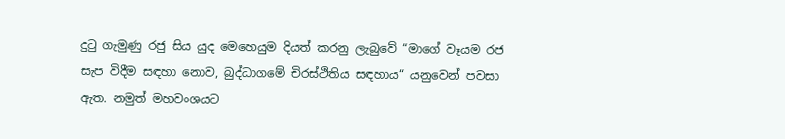දුටු ගැමුණු රජු සිය යුද මෙහෙයුම දියත් කරනු ලැබුවේ “මාගේ වෑයම රජ සැප විදීම සඳහා නොව, බුද්ධාගමේ චිරස්ථිතිය සඳහාය“ යනුවෙන් පවසා ඇත. නමුත් මහවංශයට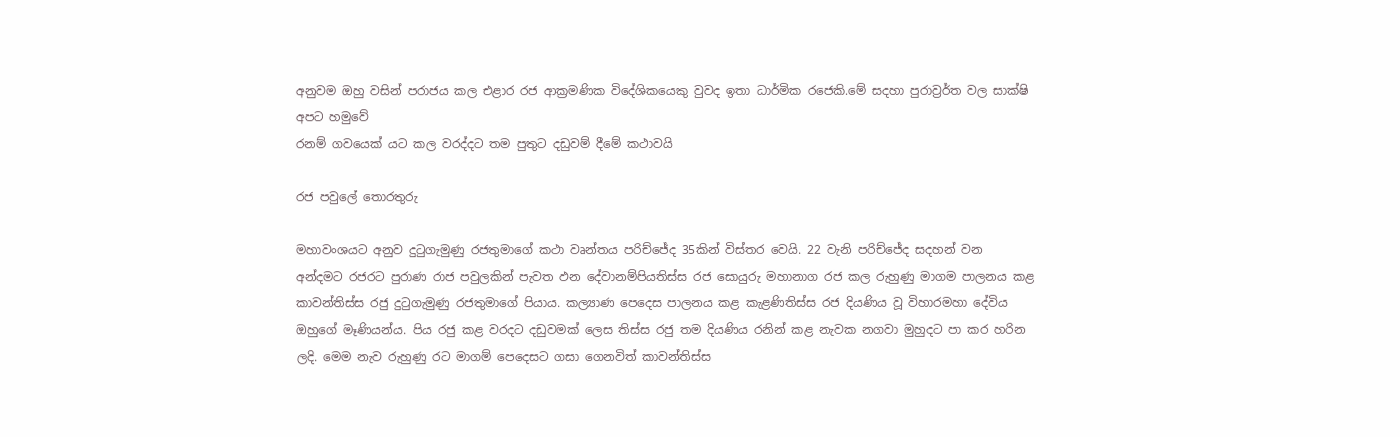අනුවම ඔහු වසින් පරාජය කල එළාර රජ ආක්‍රමණික විදේශිකයෙකු වුවද ඉතා ධාර්මික රජෙකි.මේ සදහා පුරාව්‍රර්ත වල සාක්ෂි අපට හමුවේ
රනම් ගවයෙක් යට කල වරද්දට තම පුතුට දඩුවම් දීමේ කථාවයි

රජ පවුලේ තොරතුරු

මහාවංශයට අනුව දුටුගැමුණු රජතුමාගේ කථා වෘන්තය පරිච්ජේද 35කින් විස්තර වෙයි. 22 වැනි පරිච්ජේද සදහන් වන අන්දමට රජරට පුරාණ රාජ පවුලකින් පැවත ඵන දේවානම්පියතිස්ස රජ සොයුරු මහානාග රජ කල රුහුණු මාගම පාලනය කළ කාවන්තිස්ස රජු දුටුගැමුණු රජතුමාගේ පියාය. කල්‍යාණ පෙදෙස පාලනය කළ කැළණිතිස්ස රජ දියණිය වූ විහාරමහා දේවිය ඔහු‍ගේ මෑණියන්ය. පිය රජු කළ වරදට දඩුවමක් ලෙස තිස්ස රජු තම දියණිය රනින් කළ නැවක නගවා මුහුදට පා කර හරින ලදි. මෙම නැව රුහුණු රට මාගම් පෙදෙසට ගසා ගෙනවිත් කාවන්තිස්ස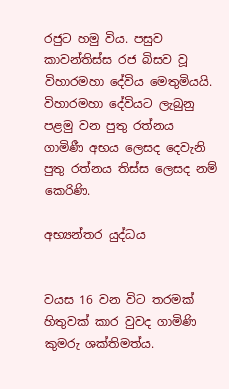රජුට හමු විය. පසුව කාවන්තිස්ස රජ බිසව වූ විහාරමහා දේවිය මෙතුමියයි. විහාරමහා දේවියට ලැබුනු පළමු වන පුතු රත්නය ගාමිණී අභය ලෙසද දෙවැනි පුතු රත්නය තිස්ස ලෙසද නම් කෙරිණි.

අභ්‍යන්තර යුද්ධය


වයස 16 වන විට තරමක් හිතුවක් කාර වුවද ගාමිණි කුමරු ශක්තිමත්ය.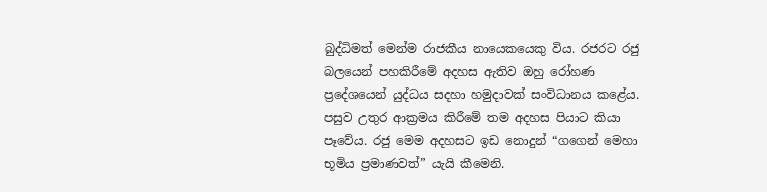බුද්ධිමත් මෙන්ම රාජකීය නායෙකයෙකු විය. රජරට රජු බලයෙන් පහකිරීමේ අදහස ඇතිව ඔහු රෝහණ ප්‍රදේශයෙන් යුද්ධය සදහා හමුදාවක් සංවිධානය කළේය. පසුව උතුර ආක්‍රමය කිරීමේ තම අදහස පියාට කියා පෑවේය. රජු මෙම අදහසට ඉඩ නොදුන් “ගගෙන් මෙහා භූමිය ප්‍රමාණවත්” යැයි කීමෙනි.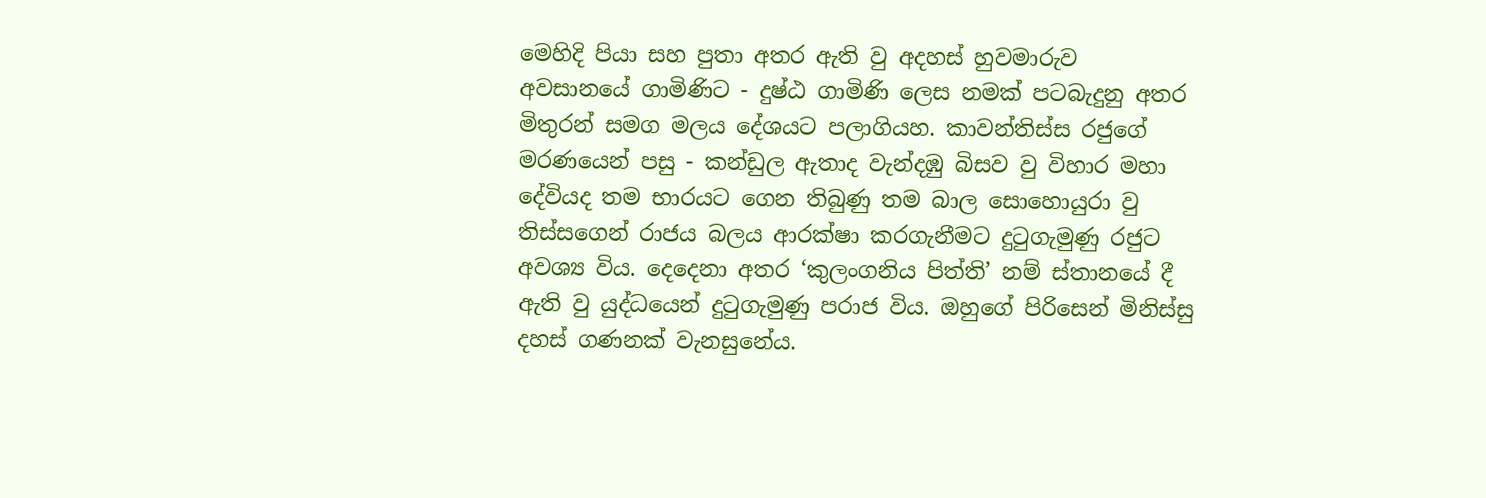මෙහිදි පියා සහ පුතා අතර ඇති වු අදහස් හුවමාරුව අවසානයේ ගාමිණිට - දුෂ්ඨ ගාමිණි ලෙස නමක් පටබැදුනු අතර මිතුරන් සමග මලය දේශයට පලාගියහ. කාවන්තිස්ස රජුගේ මරණයෙන් පසු - කන්ඩුල ඇතාද වැන්දඹු බිසව වු විහාර මහා දේවියද තම භාරයට ගෙන තිබුණු තම බාල සොහොයුරා වු තිස්සගෙන් රාජය බලය ආරක්ෂා කරගැනීමට දුටුගැමුණු රජුට අවශ්‍ය විය. දෙදෙනා අතර ‘කුලංගනිය පිත්ති’ නම් ස්තානයේ දී ඇති වු යුද්ධයෙන් දුටුගැමුණු පරාජ විය. ඔහුගේ පිරිසෙන් මිනිස්සු දහස් ගණනක් වැනසුනේය.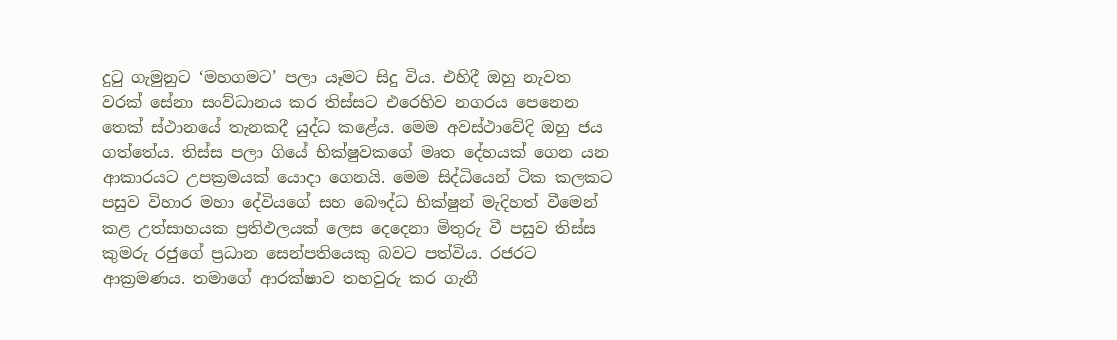දුටු ගැමුනුට ‘මහගමට’ පලා යෑමට සිදු විය. එහිදී ඔහු නැවත වරක් සේනා සංව්ධානය කර තිස්සට එරෙහිව නගරය පෙනෙන තෙක් ස්ථානයේ තැනකදී යුද්ධ කළේය. මෙම අවස්ථාවේදි ඔහු ජය ගත්තේය. තිස්ස පලා ගියේ භික්ෂුවකගේ මෘත දේහයක් ගෙන යන ආකාරයට උපක්‍රමයක් යොදා ගෙනයි. මෙම සිද්ධියෙන් ටික කලකට පසුව විහාර මහා දේවියගේ සහ බෞද්ධ භික්ෂුන් මැදිහත් වීමෙන් කළ උත්සාහයක ප්‍රතිඵලයක් ලෙස දෙදෙනා මිතුරු වී පසුව තිස්ස කුමරු රජුගේ ප්‍රධාන සෙන්පතියෙකු බවට පත්විය. රජරට ආක්‍රමණය. තමාගේ ආරක්ෂාව තහවුරු කර ගැනී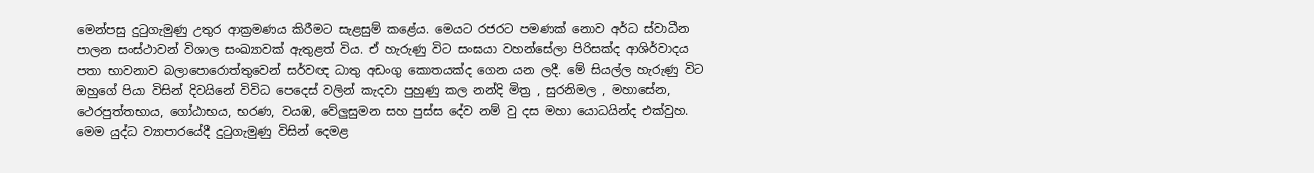මෙන්පසු දුටුගැමුණු උතුර ආක්‍රමණය කිරීමට සැළසුම් කළේය. මෙයට රජරට පමණක් නොව අර්ධ ස්වාධීන පාලන සංස්ථාවන් විශාල සංඛ්‍යාවක් ඇතුළත් විය. ඒ හැරුණු විට සංඝයා වහන්සේලා පිරිසක්ද ආශිර්වාදය පතා භාවනාව බලාපොරොත්තුවෙන් සර්වඥ ධාතු අඩංගු කොතයක්ද ගෙන යන ලදී. මේ සියල්ල හැරුණු විට ඔහුගේ පියා විසින් දිවයිනේ විවිධ පෙදෙස් වලින් කැදවා පුහුණු කල නන්දි මිත්‍ර , සුරනිමල , මහාසේන, ථෙරපුත්තභාය, ගෝඨාභය, භරණ, වයඹ, වේලුසුමන සහ පුස්ස දේව නම් වු දස මහා යොධයින්ද එක්වුහ. මෙම යුද්ධ ව්‍යාපාරයේදී දුටුගැමුණු විසින් දෙමළ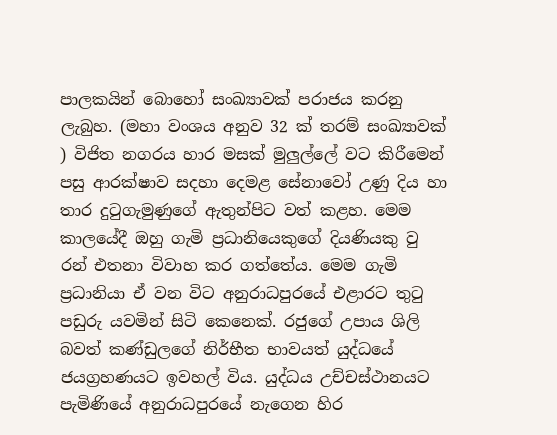පාලකයින් බොහෝ සංඛ්‍යාවක් පරාජය කරනු ලැබුහ. (මහා වංශය අනුව 32 ක් තරම් සංඛ්‍යාවක් ) විජිත නගරය හාර මසක් මුලුල්ලේ වට කිරීමෙන් පසු ආරක්ෂාව සදහා දෙමළ සේනාවෝ උණු දිය හා තාර දුටුගැමුණුගේ ඇතුන්පිට වත් කළහ. මෙම කාලයේදී ඔහු ගැමි ප්‍රධානියෙකුගේ දියණියකු වු රන් එතනා විවාහ කර ගත්තේය. මෙම ගැමි ප්‍රධානියා ඒ වන විට අනුරාධපුරයේ එළාරට තුටු පඩුරු යවමින් සිටි කෙනෙක්. රජුගේ උපාය ශිලි බවත් කණ්ඩුලගේ නිර්භීත භාවයත් යුද්ධයේ ජයග්‍රහණයට ඉවහල් විය. යුද්ධය උච්චස්ථානයට පැමිණියේ අනුරාධපුරයේ නැගෙන හිර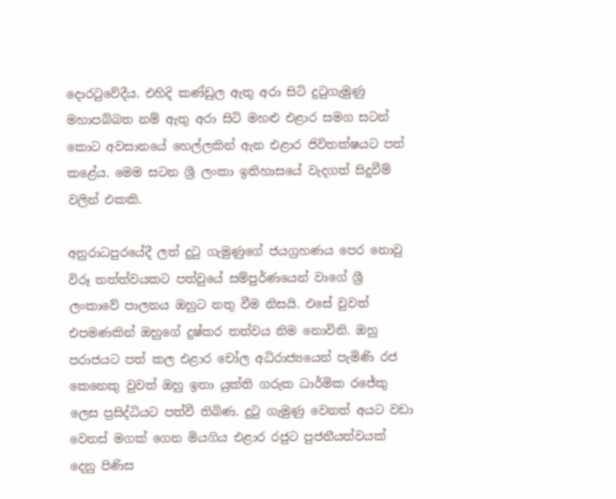දොරටුවේදීය. එහිදි කණ්ඩුල ඇතු අරා සිටි දුටුගැමුණු මහාපබ්බත නම් ඇතු අරා සිටි මහළු එළාර සමග සටන් කොට අවසා‍නයේ හෙල්ලකින් ඇන එළාර ජිවිතක්ෂයට පත් කළේය. මෙම සටන ශ්‍රී ලංකා ඉතිහාසයේ වැදගත් සිදුවීම් වලින් එකකි.

අනුරාධපුරයේදී ලත් දුටු ගැමුණුගේ ජයග්‍රහණය පෙර නොවු විරූ තත්ත්වයකට පත්වුයේ සම්පුර්ණයෙන් වාගේ ශ්‍රී ලංකාවේ පාලනය ඔහුට නතු වීම නිසයි. එසේ වුවත් එපමණකින් ඔහුගේ දුෂ්කර තත්වය නිම නොවිනි. ඔහු පරාජයට පත් කල එළාර චෝල අධිරාජ්‍යයෙන් පැමිණි රජ කෙනෙකු වුවත් ඔහු ඉතා යුක්ති ගරුක ධාර්මික රජේකු ලෙස ප්‍රසිද්ධියට පත්වී තිබිණ. දුටු ගැමුණු වෙනත් අයට වඩා වෙනස් මගක් ගෙන මියගිය එළාර රජුට පුජනීයත්වයක් දෙනු පිණිස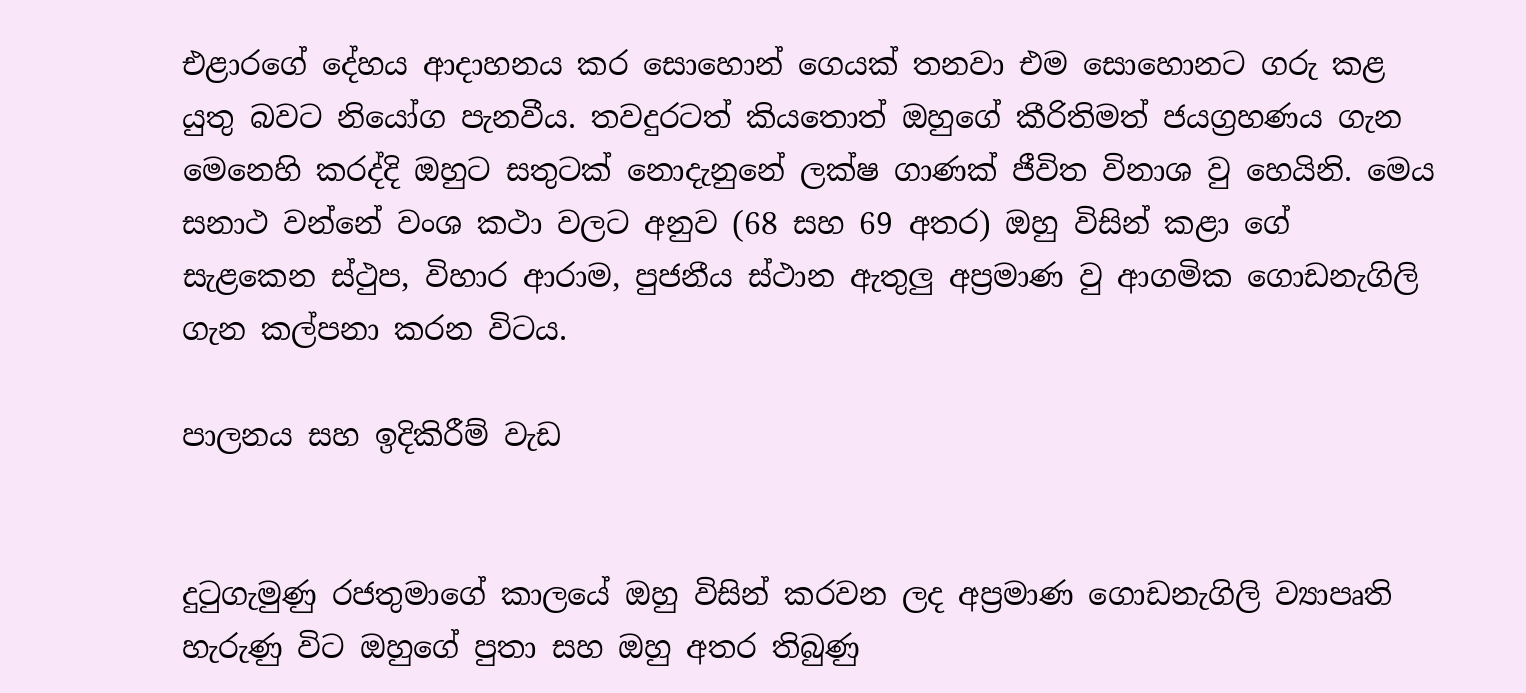එළාරගේ දේහය ආදාහනය කර සොහොන් ගෙයක් තනවා එම සොහොනට ගරු කළ යුතු බවට නියෝග පැනවීය. තවදුරටත් කියතොත් ඔහුගේ කීරිතිමත් ජයග්‍රහණය ගැන මෙනෙහි කරද්දි ඔහුට සතුටක් නොදැනුනේ ලක්ෂ ගාණක් ජීවිත විනාශ වු හෙයිනි. මෙය සනාථ වන්නේ වංශ කථා වලට අනුව (68 සහ 69 අතර) ඔහු විසින් කළා ගේ සැළකෙන ස්ථුප, විහාර ආරාම, පුජනීය ස්ථාන ඇතුලු අප්‍රමාණ වු ආගමික ගොඩනැගිලි ගැන කල්පනා කරන විටය.

පාලනය සහ ඉදිකිරීම් වැඩ


දුටුගැමුණු රජතුමාගේ කාලයේ ඔහු විසින් කරවන ලද අප්‍රමාණ ගොඩනැගිලි ව්‍යාපෘති හැරුණු විට ඔහුගේ පුතා සහ ඔහු අතර තිබුණු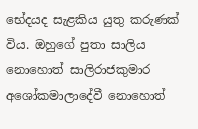භේදයද සැළකිය යුතු කරුණක් විය. ඔහුගේ පුතා සාලිය නොහොත් සාලිරාජකුමාර අශෝකමාලාදේවී නොහොත්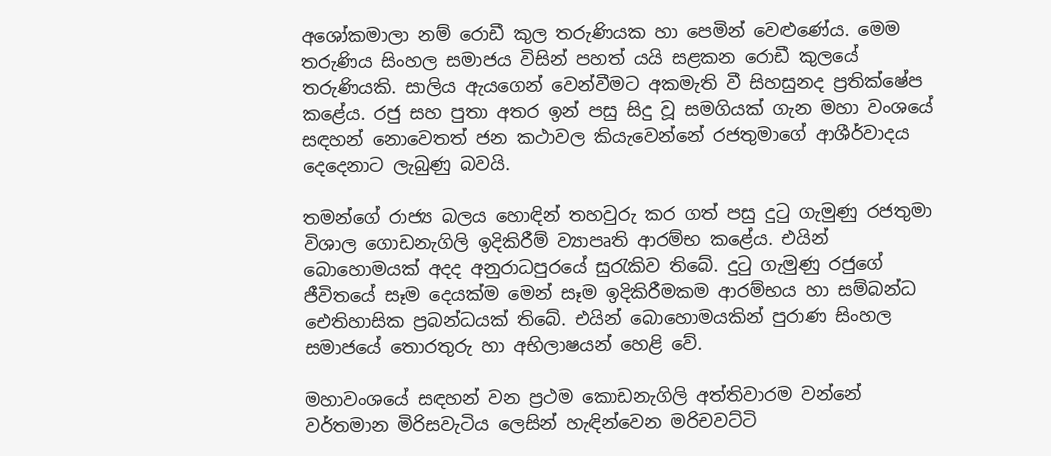අශෝකමාලා නම් රොඩී කුල තරුණියක හා පෙමින් වෙළුණේය. මෙම තරුණිය සිංහල සමාජය විසින් පහත් යයි සළකන රොඩී කුලයේ තරුණියකි. සාලිය ඇයගෙන් වෙන්වීමට අකමැති වී සිහසුනද ප්‍රතික්ෂේප කළේය. රජු සහ පුතා අතර ඉන් පසු සිදු වූ සමගියක් ගැන මහා වංශයේ සඳහන් නොවෙතත් ජන කථාවල කියැවෙන්නේ රජතුමාගේ ආශීර්වාදය දෙදෙනාට ලැබුණු බවයි.

තමන්ගේ රාජ්‍ය බලය හොඳින් තහවුරු කර ගත් පසු දුටු ගැමුණු රජතුමා විශාල ගොඩනැගිලි ඉදිකිරීම් ව්‍යාපෘති ආරම්භ කළේය. එයින් බොහොමයක් අදද අනුරාධපුරයේ සුරැකිව තිබේ. දුටු ගැමුණු රජුගේ ජීවිතයේ සෑම දෙයක්ම මෙන් සෑම ඉදිකිරීමකම ආරම්භය හා සම්බන්ධ ඓතිහාසික ප්‍රබන්ධයක් තිබේ. එයින් බොහොමයකින් පුරාණ සිංහල සමාජයේ තොරතුරු හා අභිලාෂයන් හෙළි වේ.

මහාවංශයේ සඳහන් වන ප්‍රථම කොඩනැගිලි අත්තිවාරම වන්නේ වර්තමාන මිරිසවැටිය ලෙසින් හැඳින්වෙන මරිචවට්ටි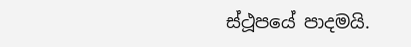ස්ථූපයේ පාදමයි.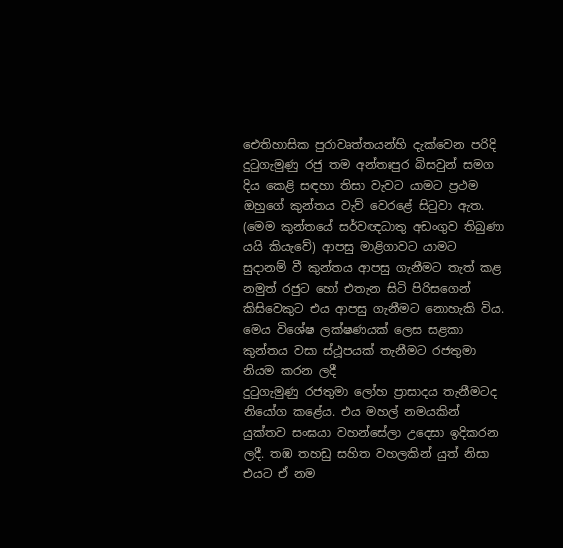ඓතිහාසික පුරාවෘත්තයන්හි දැක්වෙන පරිදි දුටුගැමුණු රජු තම අන්තඃපුර බිසවුන් සමග දිය කෙළි සඳහා තිසා වැවට යාමට ප්‍රථම ඔහුගේ කුන්තය වැව් වෙරළේ සිටුවා ඇත. (මෙම කුන්තයේ සර්වඥධාතු අඩංගුව තිබුණා යයි කියැවේ) ආපසු මාළිගාවට යාමට සුදානම් වී කුන්තය ආපසු ගැනීමට තැත් කළ නමුත් රජුට හෝ එතැන සිටි පිරිසගෙන් කිසිවෙකුට එය ආපසු ගැනීමට නොහැකි විය. මෙය විශේෂ ලක්ෂණයක් ලෙස සළකා කුන්තය වසා ස්ථූපයක් තැනීමට රජතුමා නියම කරන ලදී
දුටුගැමුණු රජතුමා ලෝහ ප්‍රාසාදය තැනීමටද නියෝග කළේය. එය මහල් නමයකින් යුක්තව සංඝයා වහන්සේලා උදෙසා ඉදිකරන ලදී. තඹ තහඩු සහිත වහලකින් යුත් නිසා එයට ඒ නම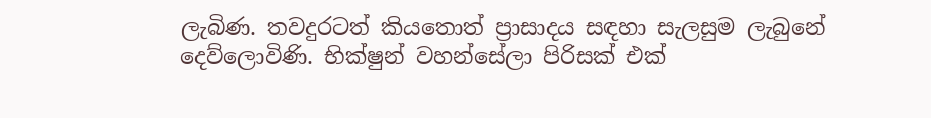ලැබිණ. තවදුරටත් කියතොත් ප්‍රාසාදය සඳහා සැලසුම ලැබුනේ දෙව්ලොවිණි. භික්ෂුන් වහන්සේලා පිරිසක් එක්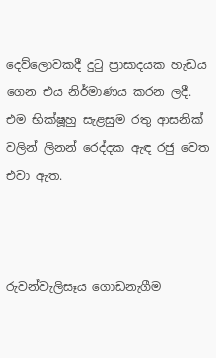දෙව්ලොවකදී දුටු ප්‍රාසාදයක හැඩය ගෙන එය නිර්මාණය කරන ලදී. එම භික්ෂූහු සැළසුම රතු ආසනික් වලින් ලිනන් රෙද්දක ඇඳ රජු වෙත එවා ඇත.



රුවන්වැලිසෑය ගොඩනැගීම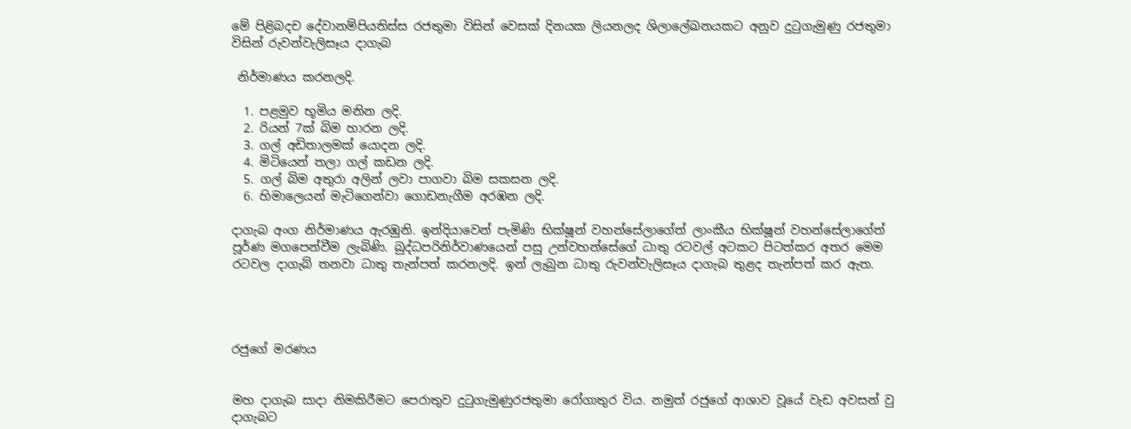මේ පිළිබදච දේවානම්පියතිස්ස රජතුමා විසින් වෙසක් දිනයක ලියනලද ශිලාලේඛනයකට අනුව දුටුගැමුණු රජතුමා විසින් රුවන්වැලිසෑය දාගැබ

 නිර්මාණය කරනලදි.

  1. පළමුව භූමිය මනින ලදි.
  2. රියන් 7ක් බිම හාරන ලදි.
  3. ගල් අඩිතාලමක් යොදන ලදි.
  4. මිටියෙන් තලා ගල් කඩන ලදි.
  5. ගල් බිම අතුරා අලින් ලවා පාගවා බිම සකසන ලදි.
  6. හිමාලෙයන් මැටිගෙන්වා ගොඩනැගීම අරඹන ලදි.

දාගැබ අංග නිර්මාණය ඇරඹුනි. ඉන්දියාවෙන් පැමිණි භික්ෂූන් වහන්සේලාගේත් ලාංකීය භික්ෂූන් වහන්සේලාගේත් පූර්ණ මගපෙන්වීම ලැබිණි. බුද්ධපරිනිර්වාණයෙන් පසු උන්වහන්සේගේ ධාතු රටවල් අටකට පිටත්කර අතර මෙම රටවල දාගැබ් තනවා ධාතු තැන්පත් කරනලදි. ඉන් ලැබුන ධාතු රුවන්වැලිසෑය දාගැබ තුළද තැන්පත් කර ඇත.




රජුගේ මරණය


මහ‍ ‍‍දාගැබ සාදා නිමකිරීමට පෙරාතුව දුටුගැමුණුරජතුමා රෝගාතුර විය. නමුත් රජුගේ ආශාව වූයේ වැඩ අවසන් වු දාගැබට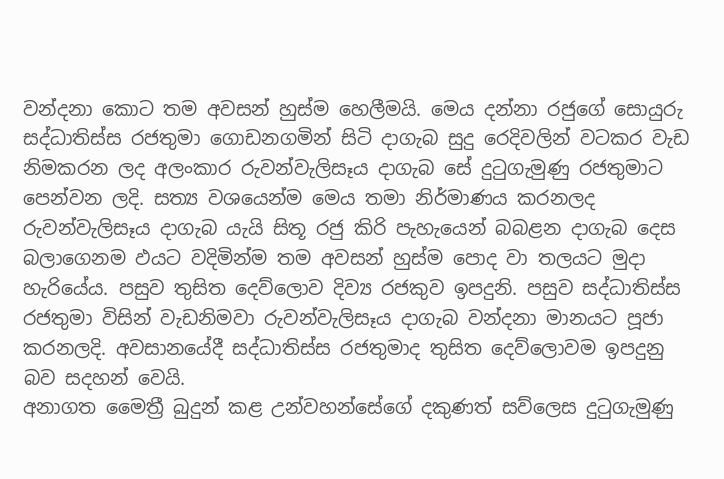වන්දනා කොට තම අවසන් හුස්ම හෙලීමයි. මෙය දන්නා රජුගේ සොයුරු සද්ධාතිස්ස රජතුමා ගොඩනගමින් සිටි දාගැබ සුදු රෙදිවලින් වටකර වැඩ නිමකරන ලද අලංකාර රුවන්වැලිසෑය දාගැබ සේ දුටුගැමුණු රජතුමාට පෙන්වන ලදි. සත්‍ය වශයෙන්ම මෙය තමා නිර්මාණය කරනලද රුවන්වැලිසෑය දාගැබ යැයි සිතූ රජු කිරි පැහැයෙන් බබළන දාගැබ දෙස බලාගෙනම ඵයට වදිමින්ම තම අවසන් හුස්ම පොද වා තලයට මුදා හැරියේය. පසුව තුසිත දෙව්ලොව දිව්‍ය රජකුව ඉපදුනි. පසුව සද්ධාතිස්ස රජතුමා විසින් වැඩනිමවා රුවන්වැලිසෑය දාගැබ වන්දනා මානයට පූජා කරනලදි. අවසානයේදී සද්ධාතිස්ස රජතුමාද තුසිත දෙව්ලොවම ඉපදුනු බව සදහන් වෙයි.
අනාගත මෛත්‍රී බුදුන් කළ උන්වහන්සේගේ දකුණත් සව්ලෙස දුටුගැමුණු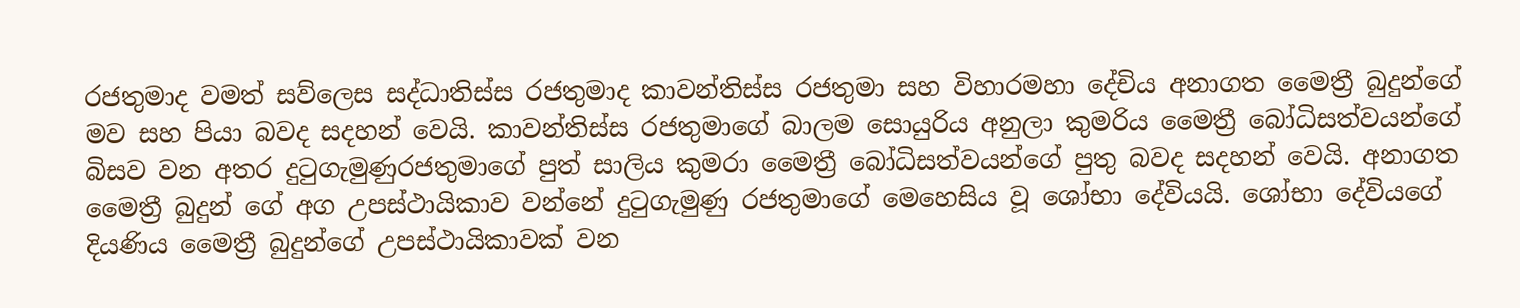රජතුමාද වමත් සව්ලෙස සද්ධාතිස්ස රජතුමාද කාවන්තිස්ස රජතුමා සහ විහාරමහා දේචිය අනාගත මෛත්‍රී බුදුන්ගේ මව සහ පියා බවද සදහන් වෙයි. කාවන්තිස්ස රජතුමාගේ බාලම සොයුරිය අනුලා කුමරිය මෛත්‍රී බෝධිසත්වයන්ගේ බිසව වන අතර දුටුගැමුණුරජතුමාගේ පුත් සාලිය කුමරා මෛත්‍රී බෝධිසත්වයන්ගේ පුතු බවද සදහන් වෙයි. අනාගත මෛත්‍රී බුදුන්‍ ගේ අග උපස්ථායිකාව වන්නේ දුටුගැමුණු රජතුමාගේ මෙහෙසිය වූ ශෝභා දේවියයි. ශෝභා දේවියගේ දියණිය මෛත්‍රී බුදුන්‍ගේ උපස්ථායිකාවක් වන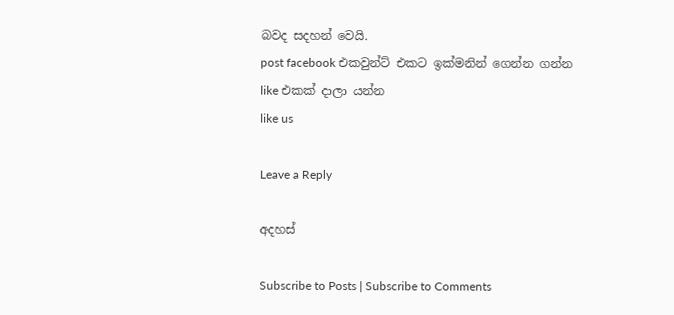බවද සදහන් වෙයි.
post facebook එකවුන්ට් එකට ඉක්මනින් ගෙන්න ගන්න like එකක් දාලා යන්න
like us

Leave a Reply

අදහස්

Subscribe to Posts | Subscribe to Comments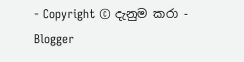- Copyright © දැනුම කරා - Blogger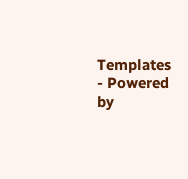Templates - Powered by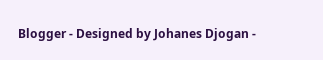Blogger - Designed by Johanes Djogan -